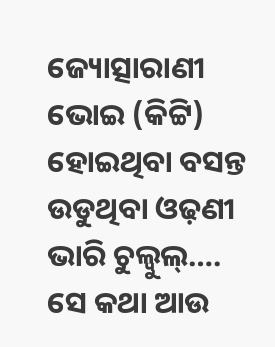ଜ୍ୟୋତ୍ସାରାଣୀ ଭୋଇ (କିଟ୍ଟି)
ହୋଇଥିବା ବସନ୍ତ
ଉଡୁଥିବା ଓଢ଼ଣୀ ଭାରି ଚୁଲ୍ବୁଲ୍….
ସେ କଥା ଆଉ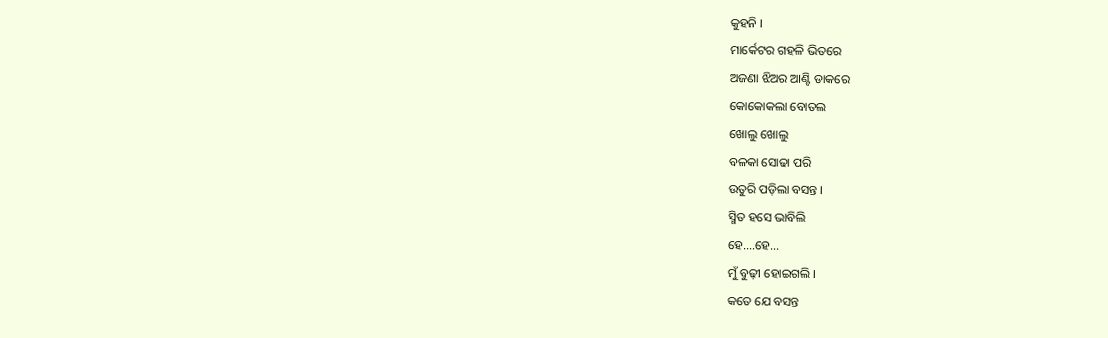କୁହନି ।
ମାର୍କେଟର ଗହଳି ଭିତରେ
ଅଜଣା ଝିଅର ଆଣ୍ଟି ଡାକରେ
କୋକୋକଲା ବୋତଲ
ଖୋଲୁ ଖୋଲୁ
ବଳକା ସୋଢା ପରି
ଉତୁରି ପଡ଼ିଲା ବସନ୍ତ ।
ସ୍ମିତ ହସେ ଭାବିଲି
ହେ….ହେ…
ମୁଁ ବୁଢ଼ୀ ହୋଇଗଲି ।
କତେ ଯେ ବସନ୍ତ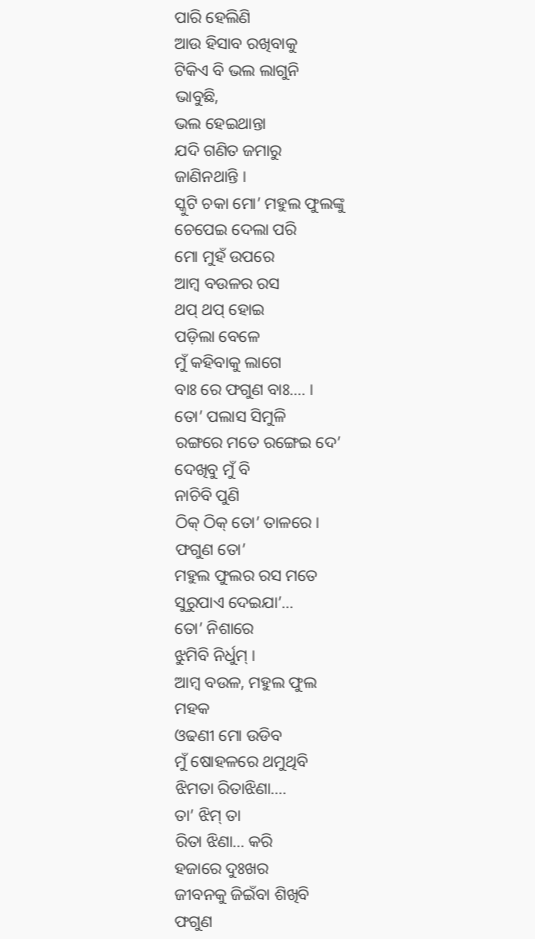ପାରି ହେଲିଣି
ଆଉ ହିସାବ ରଖିବାକୁ
ଟିକିଏ ବି ଭଲ ଲାଗୁନି
ଭାବୁଛି,
ଭଲ ହେଇଥାନ୍ତା
ଯଦି ଗଣିତ ଜମାରୁ
ଜାଣିନଥାନ୍ତି ।
ସ୍କୁଟି ଚକା ମୋ’ ମହୁଲ ଫୁଲଙ୍କୁ
ଚେପେଇ ଦେଲା ପରି
ମୋ ମୁହଁ ଉପରେ
ଆମ୍ବ ବଉଳର ରସ
ଥପ୍ ଥପ୍ ହୋଇ
ପଡ଼ିଲା ବେଳେ
ମୁଁ କହିବାକୁ ଲାଗେ
ବାଃ ରେ ଫଗୁଣ ବାଃ…. ।
ତୋ’ ପଲାସ ସିମୁଳି
ରଙ୍ଗରେ ମତେ ରଙ୍ଗେଇ ଦେ’
ଦେଖିବୁ ମୁଁ ବି
ନାଚିବି ପୁଣି
ଠିକ୍ ଠିକ୍ ତୋ’ ତାଳରେ ।
ଫଗୁଣ ତୋ’
ମହୁଲ ଫୁଲର ରସ ମତେ
ସୁରୁପାଏ ଦେଇଯା’…
ତୋ’ ନିଶାରେ
ଝୁମିବି ନିର୍ଧୁମ୍ ।
ଆମ୍ବ ବଉଳ, ମହୁଲ ଫୁଲ
ମହକ
ଓଢଣୀ ମୋ ଉଡିବ
ମୁଁ ଷୋହଳରେ ଥମୁଥିବି
ଝିମତା ରିତାଝିଣା….
ତା’ ଝିମ୍ ତା
ରିତା ଝିଣା… କରି
ହଜାରେ ଦୁଃଖର
ଜୀବନକୁ ଜିଇଁବା ଶିଖିବି
ଫଗୁଣ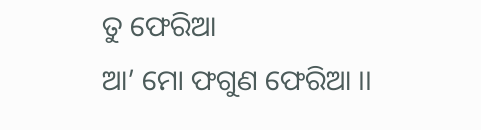ତୁ ଫେରିଆ
ଆ’ ମୋ ଫଗୁଣ ଫେରିଆ ।।